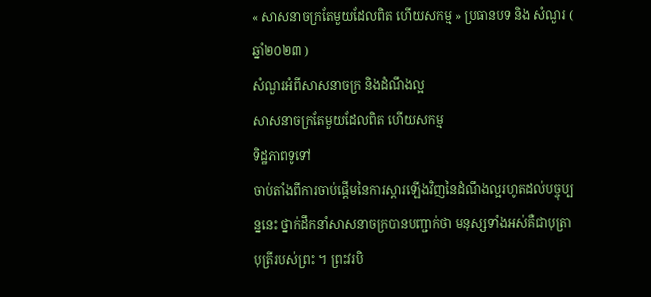« សាសនាចក្រតែមួយដែលពិត ហើយសកម្ម » ប្រធានបទ និង សំណួរ ( ឆ្នាំ២០២៣ )
សំណួរអំពីសាសនាចក្រ និងដំណឹងល្អ
សាសនាចក្រតែមួយដែលពិត ហើយសកម្ម
ទិដ្ឋភាពទូទៅ
ចាប់តាំងពីការចាប់ផ្ដើមនៃការស្ដារឡើងវិញនៃដំណឹងល្អរហូតដល់បច្ចុប្បន្ននេះ ថ្នាក់ដឹកនាំសាសនាចក្របានបញ្ជាក់ថា មនុស្សទាំងអស់គឺជាបុត្រាបុត្រីរបស់ព្រះ ។ ព្រះវរបិ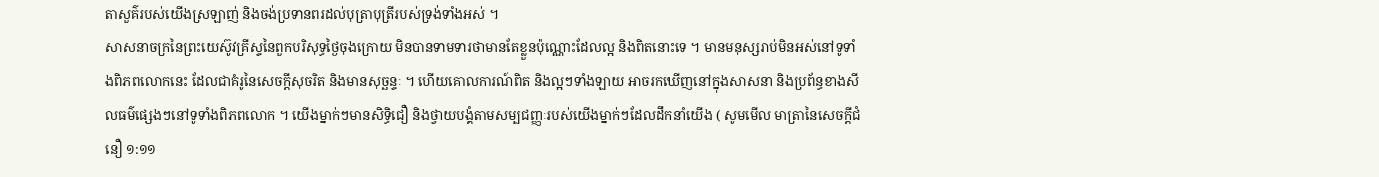តាសួគ៌របស់យើងស្រឡាញ់ និងចង់ប្រទានពរដល់បុត្រាបុត្រីរបស់ទ្រង់ទាំងអស់ ។
សាសនាចក្រនៃព្រះយេស៊ូវគ្រីស្ទនៃពួកបរិសុទ្ធថ្ងៃចុងក្រោយ មិនបានទាមទារថាមានតែខ្លួនប៉ុណ្ណោះដែលល្អ និងពិតនោះទេ ។ មានមនុស្សរាប់មិនអស់នៅទូទាំងពិភពលោកនេះ ដែលជាគំរូនៃសេចក្តីសុចរិត និងមានសុច្ឆន្ទៈ ។ ហើយគោលការណ៍ពិត និងល្អៗទាំងឡាយ អាចរកឃើញនៅក្នុងសាសនា និងប្រព័ន្ធខាងសីលធម៌ផ្សេងៗនៅទូទាំងពិភពលោក ។ យើងម្នាក់ៗមានសិទ្ធិជឿ និងថ្វាយបង្គំតាមសម្បជញ្ញៈរបស់យើងម្នាក់ៗដែលដឹកនាំយើង ( សូមមើល មាត្រានៃសេចក្តីជំនឿ ១:១១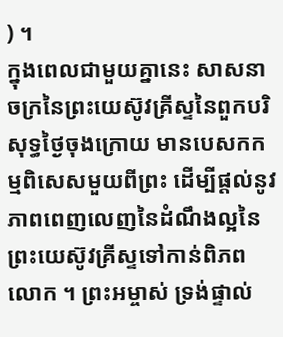) ។
ក្នុងពេលជាមួយគ្នានេះ សាសនាចក្រនៃព្រះយេស៊ូវគ្រីស្ទនៃពួកបរិសុទ្ធថ្ងៃចុងក្រោយ មានបេសកកម្មពិសេសមួយពីព្រះ ដើម្បីផ្តល់នូវភាពពេញលេញនៃដំណឹងល្អនៃព្រះយេស៊ូវគ្រីស្ទទៅកាន់ពិភពលោក ។ ព្រះអម្ចាស់ ទ្រង់ផ្ទាល់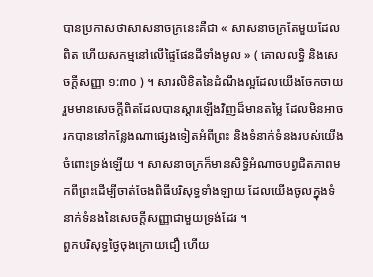បានប្រកាសថាសាសនាចក្រនេះគឺជា « សាសនាចក្រតែមួយដែលពិត ហើយសកម្មនៅលើផ្ទៃផែនដីទាំងមូល » ( គោលលទ្ធិ និងសេចក្ដីសញ្ញា ១:៣០ ) ។ សារលិខិតនៃដំណឹងល្អដែលយើងចែកចាយរួមមានសេចក្ដីពិតដែលបានស្ដារឡើងវិញដ៏មានតម្លៃ ដែលមិនអាចរកបាននៅកន្លែងណាផ្សេងទៀតអំពីព្រះ និងទំនាក់ទំនងរបស់យើងចំពោះទ្រង់ឡើយ ។ សាសនាចក្រក៏មានសិទ្ធិអំណាចបព្វជិតភាពមកពីព្រះដើម្បីចាត់ចែងពិធីបរិសុទ្ធទាំងឡាយ ដែលយើងចូលក្នុងទំនាក់ទំនងនៃសេចក្ដីសញ្ញាជាមួយទ្រង់ដែរ ។
ពួកបរិសុទ្ធថ្ងៃចុងក្រោយជឿ ហើយ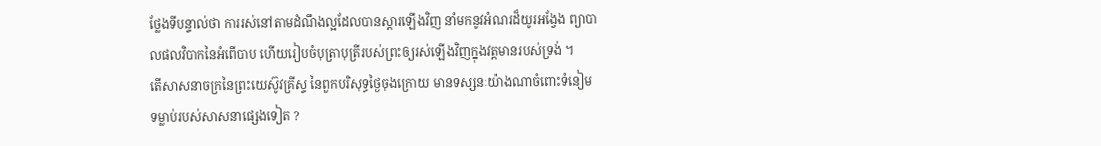ថ្លែងទីបន្ទាល់ថា ការរស់នៅតាមដំណឹងល្អដែលបានស្ដារឡើងវិញ នាំមកនូវអំណរដ៏យូរអង្វែង ព្យាបាលផលវិបាកនៃអំពើបាប ហើយរៀបចំបុត្រាបុត្រីរបស់ព្រះឲ្យរស់ឡើងវិញក្នុងវត្តមានរបស់ទ្រង់ ។
តើសាសនាចក្រនៃព្រះយេស៊ូវគ្រីស្ទ នៃពួកបរិសុទ្ធថ្ងៃចុងក្រោយ មានទស្សនៈយ៉ាងណាចំពោះទំនៀមទម្លាប់របស់សាសនាផ្សេងទៀត ?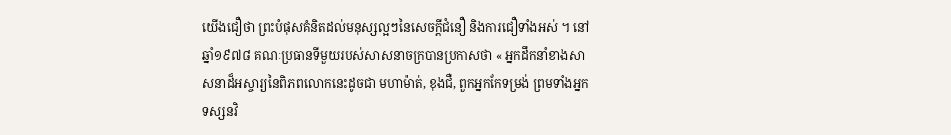យើងជឿថា ព្រះបំផុសគំនិតដល់មនុស្សល្អៗនៃសេចក្តីជំនឿ និងការជឿទាំងអស់ ។ នៅឆ្នាំ១៩៧៨ គណៈប្រធានទីមួយរបស់សាសនាចក្របានប្រកាសថា « អ្នកដឹកនាំខាងសាសនាដ៏អស្ចារ្យនៃពិភពលោកនេះដូចជា មហាម៉ាត់, ខុងជឺ, ពួកអ្នកកែទម្រង់ ព្រមទាំងអ្នកទស្សនវិ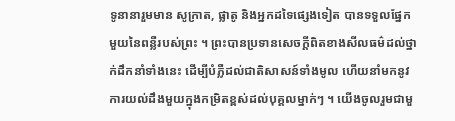ទូនានារួមមាន សូក្រាត, ផ្លាតូ និងអ្នកដទៃផ្សេងទៀត បានទទួលផ្នែកមួយនៃពន្លឺរបស់ព្រះ ។ ព្រះបានប្រទានសេចក្ដីពិតខាងសីលធម៌ដល់ថ្នាក់ដឹកនាំទាំងនេះ ដើម្បីបំភ្លឺដល់ជាតិសាសន៍ទាំងមូល ហើយនាំមកនូវការយល់ដឹងមួយក្នុងកម្រិតខ្ពស់ដល់បុគ្គលម្នាក់ៗ ។ យើងចូលរួមជាមួ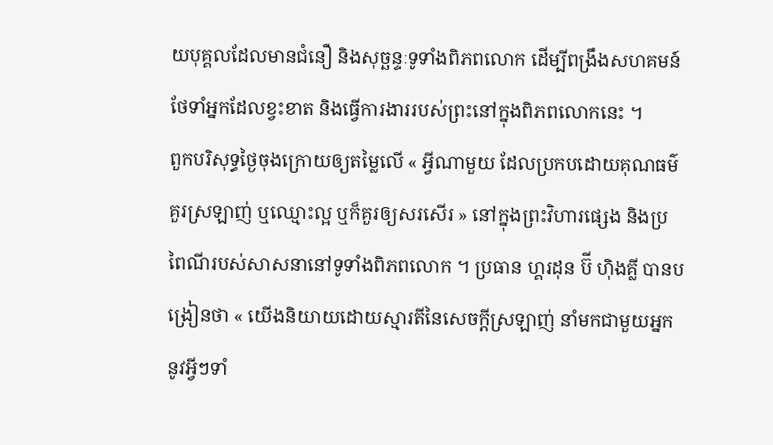យបុគ្គលដែលមានជំនឿ និងសុច្ឆន្ទៈទូទាំងពិភពលោក ដើម្បីពង្រឹងសហគមន៍ ថែទាំអ្នកដែលខ្វះខាត និងធ្វើការងាររបស់ព្រះនៅក្នុងពិភពលោកនេះ ។
ពួកបរិសុទ្ធថ្ងៃចុងក្រោយឲ្យតម្លៃលើ « អ្វីណាមួយ ដែលប្រកបដោយគុណធម៌ គួរស្រឡាញ់ ឬឈ្មោះល្អ ឬក៏គួរឲ្យសរសើរ » នៅក្នុងព្រះវិហារផ្សេង និងប្រពៃណីរបស់សាសនានៅទូទាំងពិភពលោក ។ ប្រធាន ហ្គរដុន ប៊ី ហ៊ិងគ្លី បានបង្រៀនថា « យើងនិយាយដោយស្មារតីនៃសេចក្តីស្រឡាញ់ នាំមកជាមួយអ្នកនូវអ្វីៗទាំ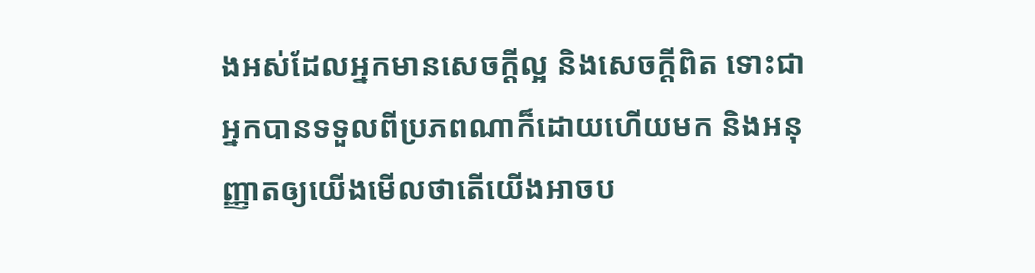ងអស់ដែលអ្នកមានសេចក្តីល្អ និងសេចក្តីពិត ទោះជាអ្នកបានទទួលពីប្រភពណាក៏ដោយហើយមក និងអនុញ្ញាតឲ្យយើងមើលថាតើយើងអាចប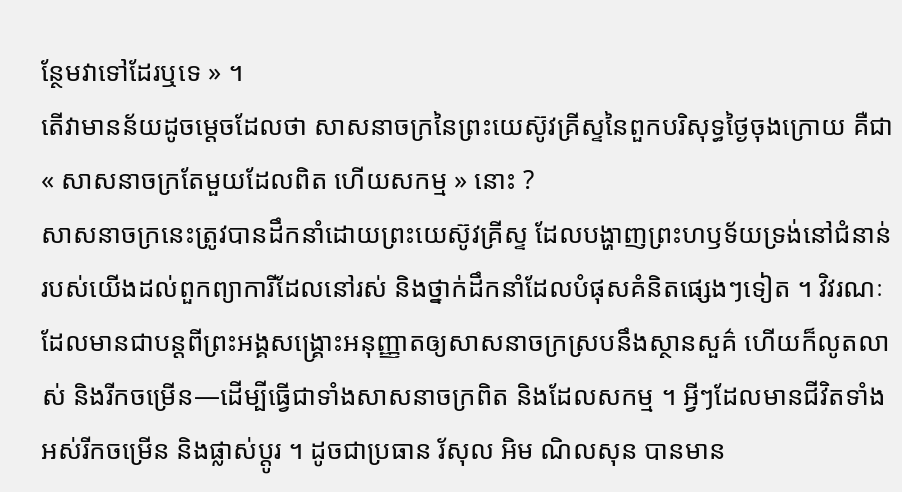ន្ថែមវាទៅដែរឬទេ » ។
តើវាមានន័យដូចម្តេចដែលថា សាសនាចក្រនៃព្រះយេស៊ូវគ្រីស្ទនៃពួកបរិសុទ្ធថ្ងៃចុងក្រោយ គឺជា « សាសនាចក្រតែមួយដែលពិត ហើយសកម្ម » នោះ ?
សាសនាចក្រនេះត្រូវបានដឹកនាំដោយព្រះយេស៊ូវគ្រីស្ទ ដែលបង្ហាញព្រះហឫទ័យទ្រង់នៅជំនាន់របស់យើងដល់ពួកព្យាការីដែលនៅរស់ និងថ្នាក់ដឹកនាំដែលបំផុសគំនិតផ្សេងៗទៀត ។ វិវរណៈដែលមានជាបន្តពីព្រះអង្គសង្គ្រោះអនុញ្ញាតឲ្យសាសនាចក្រស្របនឹងស្ថានសួគ៌ ហើយក៏លូតលាស់ និងរីកចម្រើន—ដើម្បីធ្វើជាទាំងសាសនាចក្រពិត និងដែលសកម្ម ។ អ្វីៗដែលមានជីវិតទាំងអស់រីកចម្រើន និងផ្លាស់ប្តូរ ។ ដូចជាប្រធាន រ័សុល អិម ណិលសុន បានមាន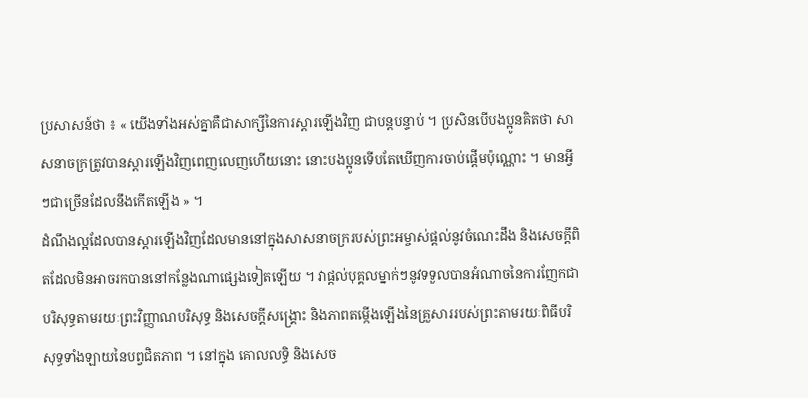ប្រសាសន៍ថា ៖ « យើងទាំងអស់គ្នាគឺជាសាក្សីនៃការស្ដារឡើងវិញ ជាបន្តបន្ទាប់ ។ ប្រសិនបើបងប្អូនគិតថា សាសនាចក្រត្រូវបានស្ដារឡើងវិញពេញលេញហើយនោះ នោះបងប្អូនទើបតែឃើញការចាប់ផ្ដើមប៉ុណ្ណោះ ។ មានអ្វីៗជាច្រើនដែលនឹងកើតឡើង » ។
ដំណឹងល្អដែលបានស្ដារឡើងវិញដែលមាននៅក្នុងសាសនាចក្ររបស់ព្រះអម្ចាស់ផ្ដល់នូវចំណេះដឹង និងសេចក្ដីពិតដែលមិនអាចរកបាននៅកន្លែងណាផ្សេងទៀតឡើយ ។ វាផ្តល់បុគ្គលម្នាក់ៗនូវទទួលបានអំណាចនៃការញែកជាបរិសុទ្ធតាមរយៈព្រះវិញ្ញាណបរិសុទ្ធ និងសេចក្តីសង្គ្រោះ និងភាពតម្កើងឡើងនៃគ្រួសាររបស់ព្រះតាមរយៈពិធីបរិសុទ្ធទាំងឡាយនៃបព្វជិតភាព ។ នៅក្នុង គោលលទ្ធិ និងសេច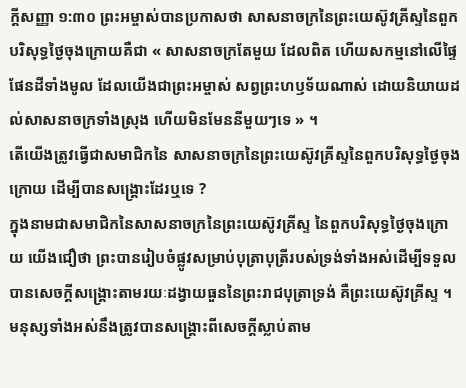ក្តីសញ្ញា ១:៣០ ព្រះអម្ចាស់បានប្រកាសថា សាសនាចក្រនៃព្រះយេស៊ូវគ្រីស្ទនៃពួកបរិសុទ្ធថ្ងៃចុងក្រោយគឺជា « សាសនាចក្រតែមួយ ដែលពិត ហើយសកម្មនៅលើផ្ទៃផែនដីទាំងមូល ដែលយើងជាព្រះអម្ចាស់ សព្វព្រះហឫទ័យណាស់ ដោយនិយាយដល់សាសនាចក្រទាំងស្រុង ហើយមិនមែននីមួយៗទេ » ។
តើយើងត្រូវធ្វើជាសមាជិកនៃ សាសនាចក្រនៃព្រះយេស៊ូវគ្រីស្ទនៃពួកបរិសុទ្ធថ្ងៃចុងក្រោយ ដើម្បីបានសង្រ្គោះដែរឬទេ ?
ក្នុងនាមជាសមាជិកនៃសាសនាចក្រនៃព្រះយេស៊ូវគ្រីស្ទ នៃពួកបរិសុទ្ធថ្ងៃចុងក្រោយ យើងជឿថា ព្រះបានរៀបចំផ្លូវសម្រាប់បុត្រាបុត្រីរបស់ទ្រង់ទាំងអស់ដើម្បីទទួលបានសេចក្ដីសង្គ្រោះតាមរយៈដង្វាយធួននៃព្រះរាជបុត្រាទ្រង់ គឺព្រះយេស៊ូវគ្រីស្ទ ។ មនុស្សទាំងអស់នឹងត្រូវបានសង្គ្រោះពីសេចក្ដីស្លាប់តាម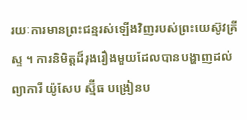រយៈការមានព្រះជន្មរស់ឡើងវិញរបស់ព្រះយេស៊ូវគ្រីស្ទ ។ ការនិមិត្តដ៏រុងរឿងមួយដែលបានបង្ហាញដល់ព្យាការី យ៉ូសែប ស្ម៊ីធ បង្រៀនប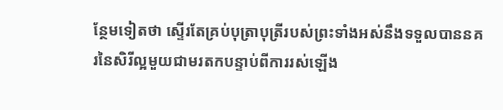ន្ថែមទៀតថា ស្ទើរតែគ្រប់បុត្រាបុត្រីរបស់ព្រះទាំងអស់នឹងទទួលបាននគរនៃសិរីល្អមួយជាមរតកបន្ទាប់ពីការរស់ឡើង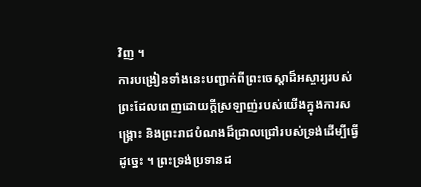វិញ ។
ការបង្រៀនទាំងនេះបញ្ជាក់ពីព្រះចេស្តាដ៏អស្ចារ្យរបស់ព្រះដែលពេញដោយក្តីស្រឡាញ់របស់យើងក្នុងការសង្គ្រោះ និងព្រះរាជបំណងដ៏ជ្រាលជ្រៅរបស់ទ្រង់ដើម្បីធ្វើដូច្នេះ ។ ព្រះទ្រង់ប្រទានដ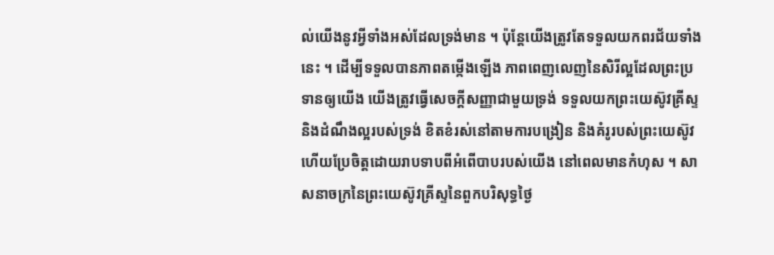ល់យើងនូវអ្វីទាំងអស់ដែលទ្រង់មាន ។ ប៉ុន្តែយើងត្រូវតែទទួលយកពរជ័យទាំងនេះ ។ ដើម្បីទទួលបានភាពតម្កើងឡើង ភាពពេញលេញនៃសិរីល្អដែលព្រះប្រទានឲ្យយើង យើងត្រូវធ្វើសេចក្តីសញ្ញាជាមួយទ្រង់ ទទួលយកព្រះយេស៊ូវគ្រីស្ទ និងដំណឹងល្អរបស់ទ្រង់ ខិតខំរស់នៅតាមការបង្រៀន និងគំរូរបស់ព្រះយេស៊ូវ ហើយប្រែចិត្តដោយរាបទាបពីអំពើបាបរបស់យើង នៅពេលមានកំហុស ។ សាសនាចក្រនៃព្រះយេស៊ូវគ្រីស្ទនៃពួកបរិសុទ្ធថ្ងៃ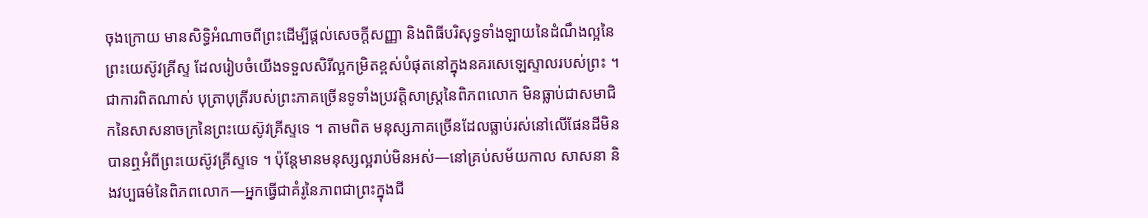ចុងក្រោយ មានសិទ្ធិអំណាចពីព្រះដើម្បីផ្តល់សេចក្តីសញ្ញា និងពិធីបរិសុទ្ធទាំងឡាយនៃដំណឹងល្អនៃព្រះយេស៊ូវគ្រីស្ទ ដែលរៀបចំយើងទទួលសិរីល្អកម្រិតខ្ពស់បំផុតនៅក្នុងនគរសេឡេស្ទាលរបស់ព្រះ ។
ជាការពិតណាស់ បុត្រាបុត្រីរបស់ព្រះភាគច្រើនទូទាំងប្រវត្តិសាស្ត្រនៃពិភពលោក មិនធ្លាប់ជាសមាជិកនៃសាសនាចក្រនៃព្រះយេស៊ូវគ្រីស្ទទេ ។ តាមពិត មនុស្សភាគច្រើនដែលធ្លាប់រស់នៅលើផែនដីមិនបានឮអំពីព្រះយេស៊ូវគ្រីស្ទទេ ។ ប៉ុន្តែមានមនុស្សល្អរាប់មិនអស់—នៅគ្រប់សម័យកាល សាសនា និងវប្បធម៌នៃពិភពលោក—អ្នកធ្វើជាគំរូនៃភាពជាព្រះក្នុងជី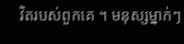វិតរបស់ពួកគេ ។ មនុស្សម្នាក់ៗ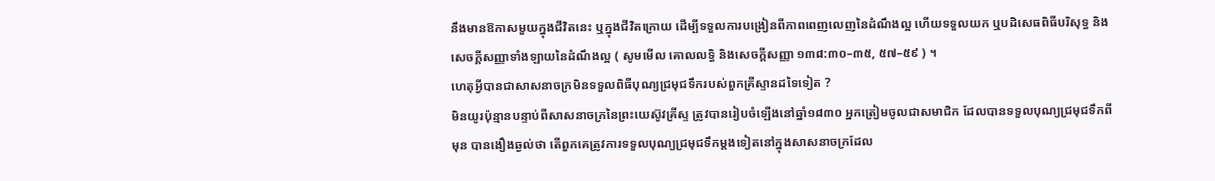នឹងមានឱកាសមួយក្នុងជីវិតនេះ ឬក្នុងជីវិតក្រោយ ដើម្បីទទួលការបង្រៀនពីភាពពេញលេញនៃដំណឹងល្អ ហើយទទួលយក ឬបដិសេធពិធីបរិសុទ្ធ និងសេចក្ដីសញ្ញាទាំងឡាយនៃដំណឹងល្អ ( សូមមើល គោលលទ្ធិ និងសេចក្តីសញ្ញា ១៣៨:៣០–៣៥, ៥៧–៥៩ ) ។
ហេតុអ្វីបានជាសាសនាចក្រមិនទទួលពិធីបុណ្យជ្រមុជទឹករបស់ពួកគ្រីស្ទានដទៃទៀត ?
មិនយូរប៉ុន្មានបន្ទាប់ពីសាសនាចក្រនៃព្រះយេស៊ូវគ្រីស្ទ ត្រូវបានរៀបចំឡើងនៅឆ្នាំ១៨៣០ អ្នកត្រៀមចូលជាសមាជិក ដែលបានទទួលបុណ្យជ្រមុជទឹកពីមុន បានងឿងឆ្ងល់ថា តើពួកគេត្រូវការទទួលបុណ្យជ្រមុជទឹកម្តងទៀតនៅក្នុងសាសនាចក្រដែល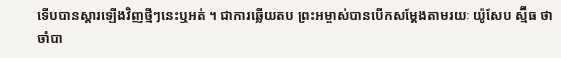ទើបបានស្ដារឡើងវិញថ្មីៗនេះឬអត់ ។ ជាការឆ្លើយតប ព្រះអម្ចាស់បានបើកសម្តែងតាមរយៈ យ៉ូសែប ស្ម៊ីធ ថា ចាំបា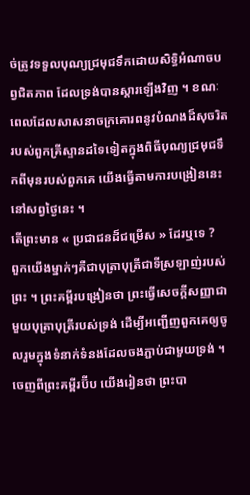ច់ត្រូវទទួលបុណ្យជ្រមុជទឹកដោយសិទ្ធិអំណាចបព្វជិតភាព ដែលទ្រង់បានស្ដារឡើងវិញ ។ ខណៈពេលដែលសាសនាចក្រគោរពនូវបំណងដ៏សុចរិតរបស់ពួកគ្រីស្ទានដទៃទៀតក្នុងពិធីបុណ្យជ្រមុជទឹកពីមុនរបស់ពួកគេ យើងធ្វើតាមការបង្រៀននេះនៅសព្វថ្ងៃនេះ ។
តើព្រះមាន « ប្រជាជនដ៏ជម្រើស » ដែរឬទេ ?
ពួកយើងម្នាក់ៗគឺជាបុត្រាបុត្រីជាទីស្រឡាញ់របស់ព្រះ ។ ព្រះគម្ពីរបង្រៀនថា ព្រះធ្វើសេចក្តីសញ្ញាជាមួយបុត្រាបុត្រីរបស់ទ្រង់ ដើម្បីអញ្ជើញពួកគេឲ្យចូលរួមក្នុងទំនាក់ទំនងដែលចងភ្ជាប់ជាមួយទ្រង់ ។ ចេញពីព្រះគម្ពីរប៊ីប យើងរៀនថា ព្រះបា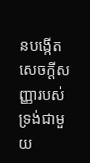នបង្កើតសេចក្ដីសញ្ញារបស់ទ្រង់ជាមួយ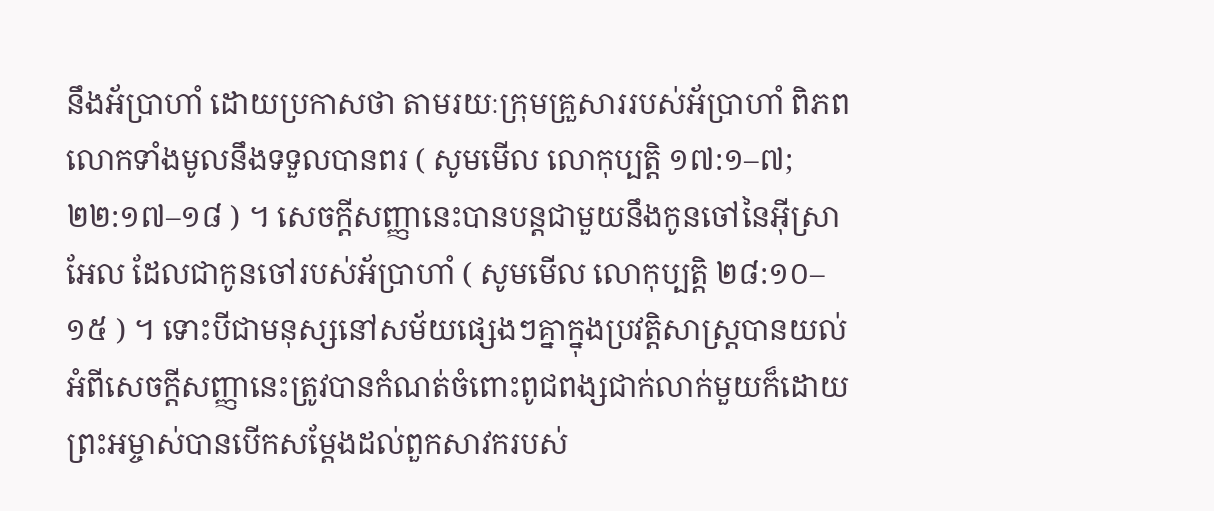នឹងអ័ប្រាហាំ ដោយប្រកាសថា តាមរយៈក្រុមគ្រួសាររបស់អ័ប្រាហាំ ពិភពលោកទាំងមូលនឹងទទួលបានពរ ( សូមមើល លោកុប្បត្តិ ១៧:១–៧; ២២:១៧–១៨ ) ។ សេចក្តីសញ្ញានេះបានបន្តជាមួយនឹងកូនចៅនៃអ៊ីស្រាអែល ដែលជាកូនចៅរបស់អ័ប្រាហាំ ( សូមមើល លោកុប្បត្តិ ២៨:១០–១៥ ) ។ ទោះបីជាមនុស្សនៅសម័យផ្សេងៗគ្នាក្នុងប្រវត្តិសាស្ត្របានយល់អំពីសេចក្ដីសញ្ញានេះត្រូវបានកំណត់ចំពោះពូជពង្សជាក់លាក់មួយក៏ដោយ ព្រះអម្ចាស់បានបើកសម្តែងដល់ពួកសាវករបស់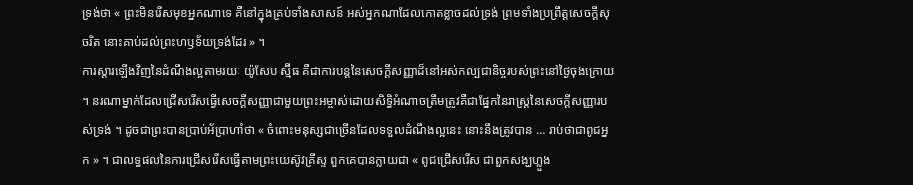ទ្រង់ថា « ព្រះមិនរើសមុខអ្នកណាទេ គឺនៅក្នុងគ្រប់ទាំងសាសន៍ អស់អ្នកណាដែលកោតខ្លាចដល់ទ្រង់ ព្រមទាំងប្រព្រឹត្តសេចក្ដីសុចរិត នោះគាប់ដល់ព្រះហឫទ័យទ្រង់ដែរ » ។
ការស្ដារឡើងវិញនៃដំណឹងល្អតាមរយៈ យ៉ូសែប ស្ម៊ីធ គឺជាការបន្តនៃសេចក្ដីសញ្ញាដ៏នៅអស់កល្បជានិច្ចរបស់ព្រះនៅថ្ងៃចុងក្រោយ ។ នរណាម្នាក់ដែលជ្រើសរើសធ្វើសេចក្ដីសញ្ញាជាមួយព្រះអម្ចាស់ដោយសិទ្ធិអំណាចត្រឹមត្រូវគឺជាផ្នែកនៃរាស្រ្តនៃសេចក្ដីសញ្ញារបស់ទ្រង់ ។ ដូចជាព្រះបានប្រាប់អ័ប្រាហាំថា « ចំពោះមនុស្សជាច្រើនដែលទទួលដំណឹងល្អនេះ នោះនឹងត្រូវបាន … រាប់ថាជាពូជអ្នក » ។ ជាលទ្ធផលនៃការជ្រើសរើសធ្វើតាមព្រះយេស៊ូវគ្រីស្ទ ពួកគេបានក្លាយជា « ពូជជ្រើសរើស ជាពួកសង្ឃហ្លួង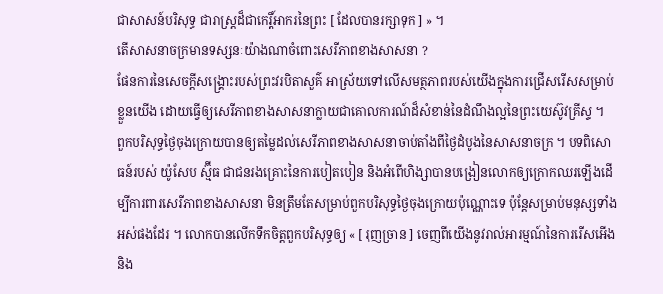ជាសាសន៍បរិសុទ្ធ ជារាស្ត្រដ៏ជាកេរ្តិ៍អាករនៃព្រះ [ ដែលបានរក្សាទុក ] » ។
តើសាសនាចក្រមានទស្សនៈយ៉ាងណាចំពោះសេរីភាពខាងសាសនា ?
ផែនការនៃសេចក្តីសង្គ្រោះរបស់ព្រះវរបិតាសួគ៌ អាស្រ័យទៅលើសមត្ថភាពរបស់យើងក្នុងការជ្រើសរើសសម្រាប់ខ្លួនយើង ដោយធ្វើឲ្យសេរីភាពខាងសាសនាក្លាយជាគោលការណ៍ដ៏សំខាន់នៃដំណឹងល្អនៃព្រះយេស៊ូវគ្រីស្ទ ។
ពួកបរិសុទ្ធថ្ងៃចុងក្រោយបានឲ្យតម្លៃដល់សេរីភាពខាងសាសនាចាប់តាំងពីថ្ងៃដំបូងនៃសាសនាចក្រ ។ បទពិសោធន៍របស់ យ៉ូសែប ស្ម៊ីធ ជាជនរងគ្រោះនៃការបៀតបៀន និងអំពើហិង្សាបានបង្រៀនលោកឲ្យក្រោកឈរឡើងដើម្បីការពារសេរីភាពខាងសាសនា មិនត្រឹមតែសម្រាប់ពួកបរិសុទ្ធថ្ងៃចុងក្រោយប៉ុណ្ណោះទេ ប៉ុន្តែសម្រាប់មនុស្សទាំងអស់ផងដែរ ។ លោកបានលើកទឹកចិត្តពួកបរិសុទ្ធឲ្យ « [ រុញច្រាន ] ចេញពីយើងនូវរាល់អារម្មណ៍នៃការរើសអើង និង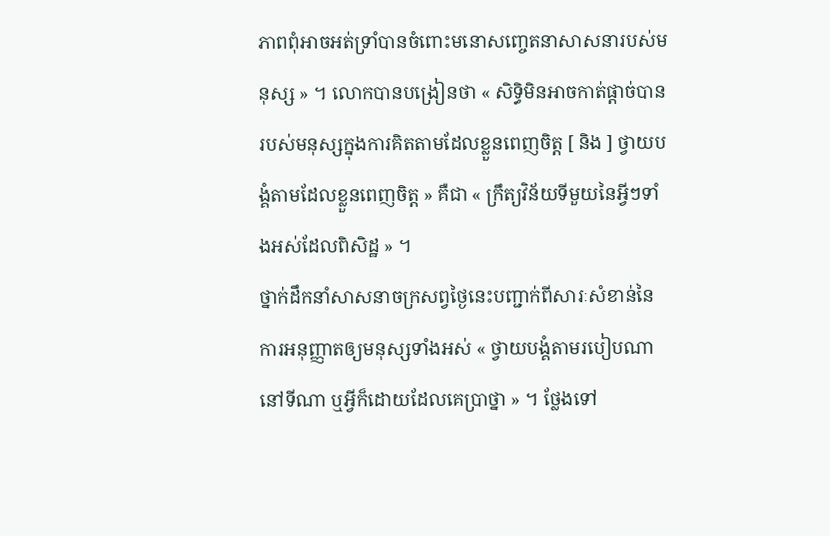ភាពពុំអាចអត់ទ្រាំបានចំពោះមនោសញ្ចេតនាសាសនារបស់មនុស្ស » ។ លោកបានបង្រៀនថា « សិទ្ធិមិនអាចកាត់ផ្ដាច់បានរបស់មនុស្សក្នុងការគិតតាមដែលខ្លួនពេញចិត្ត [ និង ] ថ្វាយបង្គំតាមដែលខ្លួនពេញចិត្ត » គឺជា « ក្រឹត្យវិន័យទីមួយនៃអ្វីៗទាំងអស់ដែលពិសិដ្ឋ » ។
ថ្នាក់ដឹកនាំសាសនាចក្រសព្វថ្ងៃនេះបញ្ជាក់ពីសារៈសំខាន់នៃការអនុញ្ញាតឲ្យមនុស្សទាំងអស់ « ថ្វាយបង្គំតាមរបៀបណា នៅទីណា ឬអ្វីក៏ដោយដែលគេប្រាថ្នា » ។ ថ្លែងទៅ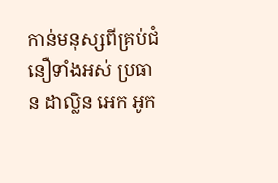កាន់មនុស្សពីគ្រប់ជំនឿទាំងអស់ ប្រធាន ដាល្លិន អេក អូក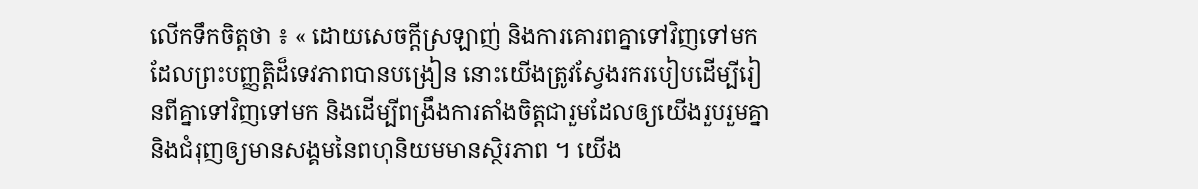លើកទឹកចិត្តថា ៖ « ដោយសេចក្តីស្រឡាញ់ និងការគោរពគ្នាទៅវិញទៅមក ដែលព្រះបញ្ញត្តិដ៏ទេវភាពបានបង្រៀន នោះយើងត្រូវស្វែងរករបៀបដើម្បីរៀនពីគ្នាទៅវិញទៅមក និងដើម្បីពង្រឹងការតាំងចិត្តជារួមដែលឲ្យយើងរួបរួមគ្នា និងជំរុញឲ្យមានសង្គមនៃពហុនិយមមានស្ថិរភាព ។ យើង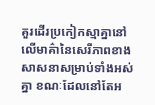គួរដើរប្រកៀកស្មាគ្នានៅលើមាគ៌ានៃសេរីភាពខាងសាសនាសម្រាប់ទាំងអស់គ្នា ខណៈដែលនៅតែអ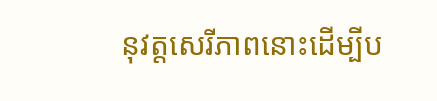នុវត្តសេរីភាពនោះដើម្បីប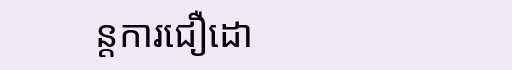ន្តការជឿដោ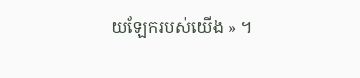យឡែករបស់យើង » ។